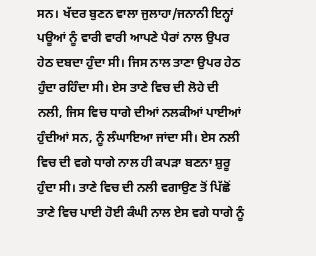ਸਨ। ਖੱਦਰ ਬੁਣਨ ਵਾਲਾ ਜੁਲਾਹਾ/ਜਨਾਨੀ ਇਨ੍ਹਾਂ ਪਊਆਂ ਨੂੰ ਵਾਰੀ ਵਾਰੀ ਆਪਣੇ ਪੈਰਾਂ ਨਾਲ ਉਪਰ ਹੇਠ ਦਬਦਾ ਹੁੰਦਾ ਸੀ। ਜਿਸ ਨਾਲ ਤਾਣਾ ਉਪਰ ਹੇਠ ਹੁੰਦਾ ਰਹਿੰਦਾ ਸੀ। ਏਸ ਤਾਣੇ ਵਿਚ ਦੀ ਲੋਹੇ ਦੀ ਨਲੀ, ਜਿਸ ਵਿਚ ਧਾਗੇ ਦੀਆਂ ਨਲਕੀਆਂ ਪਾਈਆਂ ਹੁੰਦੀਆਂ ਸਨ, ਨੂੰ ਲੰਘਾਇਆ ਜਾਂਦਾ ਸੀ। ਏਸ ਨਲੀ ਵਿਚ ਦੀ ਵਗੇ ਧਾਗੇ ਨਾਲ ਹੀ ਕਪੜਾ ਬਣਨਾ ਸ਼ੁਰੂ ਹੁੰਦਾ ਸੀ। ਤਾਣੇ ਵਿਚ ਦੀ ਨਲੀ ਵਗਾਉਣ ਤੋਂ ਪਿੱਛੋਂ ਤਾਣੇ ਵਿਚ ਪਾਈ ਹੋਈ ਕੰਘੀ ਨਾਲ ਏਸ ਵਗੇ ਧਾਗੇ ਨੂੰ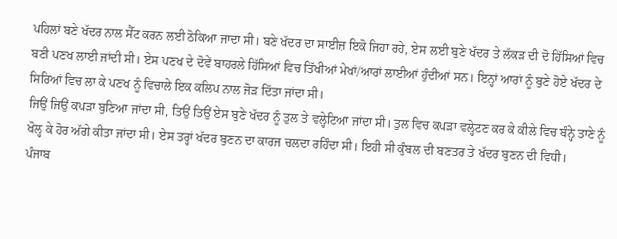ਪਹਿਲਾਂ ਬਣੇ ਖੱਦਰ ਨਾਲ ਸੈੱਟ ਕਰਨ ਲਈ ਠੋਕਿਆ ਜਾਦਾ ਸੀ। ਬਣੇ ਖੱਦਰ ਦਾ ਸਾਈਜ਼ ਇਕੋ ਜਿਹਾ ਰਹੇ, ਏਸ ਲਈ ਬੁਣੇ ਖੱਦਰ ਤੇ ਲੱਕੜ ਦੀ ਦੋ ਹਿੱਸਿਆਂ ਵਿਚ ਬਣੀ ਪਣਖ ਲਾਈ ਜਾਂਦੀ ਸੀ। ਏਸ ਪਣਖ ਦੇ ਦੋਵੇਂ ਬਾਹਰਲੇ ਹਿੱਸਿਆਂ ਵਿਚ ਤਿੱਖੀਆਂ ਮੇਖਾਂ/ਆਰਾਂ ਲਾਈਆਂ ਹੁੰਦੀਆਂ ਸਨ। ਇਨ੍ਹਾਂ ਆਰਾਂ ਨੂੰ ਬੁਣੇ ਹੋਏ ਖੱਦਰ ਦੇ ਸਿਰਿਆਂ ਵਿਚ ਲਾ ਕੇ ਪਣਖ ਨੂੰ ਵਿਚਾਲੇ ਇਕ ਕਲਿਪ ਨਾਲ ਜੋੜ ਦਿੱਤਾ ਜਾਂਦਾ ਸੀ।
ਜਿਉਂ ਜਿਉਂ ਕਪੜਾ ਬੁਣਿਆ ਜਾਂਦਾ ਸੀ, ਤਿਉਂ ਤਿਉਂ ਏਸ ਬੁਣੇ ਖੱਦਰ ਨੂੰ ਤੁਲ ਤੇ ਵਲ੍ਹੇਟਿਆ ਜਾਂਦਾ ਸੀ। ਤੁਲ ਵਿਚ ਕਪੜਾ ਵਲ੍ਹੇਟਣ ਕਰ ਕੇ ਕੀਲੇ ਵਿਚ ਬੰਨ੍ਹੇ ਤਾਣੇ ਨੂੰ ਖੋਲ੍ਹ ਕੇ ਹੋਰ ਅੱਗੇ ਕੀਤਾ ਜਾਂਦਾ ਸੀ। ਏਸ ਤਰ੍ਹਾਂ ਖੱਦਰ ਬੁਣਨ ਦਾ ਕਾਰਜ ਚਲਦਾ ਰਹਿੰਦਾ ਸੀ। ਇਹੀ ਸੀ ਕੁੰਬਲ ਦੀ ਬਣਤਰ ਤੇ ਖੱਦਰ ਬੁਣਨ ਦੀ ਵਿਧੀ।
ਪੰਜਾਬ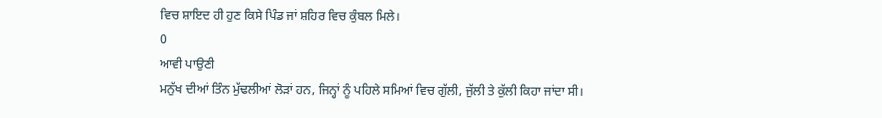ਵਿਚ ਸ਼ਾਇਦ ਹੀ ਹੁਣ ਕਿਸੇ ਪਿੰਡ ਜਾਂ ਸ਼ਹਿਰ ਵਿਚ ਕੁੰਬਲ ਮਿਲੇ।
0
ਆਵੀ ਪਾਉਣੀ
ਮਨੁੱਖ ਦੀਆਂ ਤਿੰਨ ਮੁੱਢਲੀਆਂ ਲੋੜਾਂ ਹਨ, ਜਿਨ੍ਹਾਂ ਨੂੰ ਪਹਿਲੇ ਸਮਿਆਂ ਵਿਚ ਗੁੱਲੀ, ਜੁੱਲੀ ਤੇ ਕੁੱਲੀ ਕਿਹਾ ਜਾਂਦਾ ਸੀ।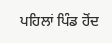ਪਹਿਲਾਂ ਪਿੰਡ ਹੋਂਦ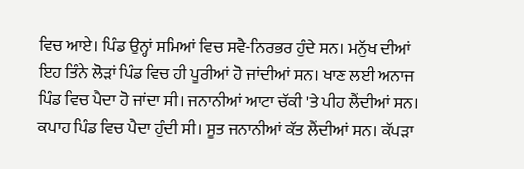ਵਿਚ ਆਏ। ਪਿੰਡ ਉਨ੍ਹਾਂ ਸਮਿਆਂ ਵਿਚ ਸਵੈ-ਨਿਰਭਰ ਹੁੰਦੇ ਸਨ। ਮਨੁੱਖ ਦੀਆਂ ਇਹ ਤਿੰਨੇ ਲੋੜਾਂ ਪਿੰਡ ਵਿਚ ਹੀ ਪੂਰੀਆਂ ਹੋ ਜਾਂਦੀਆਂ ਸਨ। ਖਾਣ ਲਈ ਅਨਾਜ ਪਿੰਡ ਵਿਚ ਪੈਦਾ ਹੋ ਜਾਂਦਾ ਸੀ। ਜਨਾਨੀਆਂ ਆਟਾ ਚੱਕੀ 'ਤੇ ਪੀਹ ਲੈਂਦੀਆਂ ਸਨ। ਕਪਾਹ ਪਿੰਡ ਵਿਚ ਪੈਦਾ ਹੁੰਦੀ ਸੀ। ਸੂਤ ਜਨਾਨੀਆਂ ਕੱਤ ਲੈਂਦੀਆਂ ਸਨ। ਕੱਪੜਾ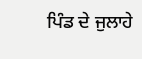ਪਿੰਡ ਦੇ ਜੁਲਾਹੇ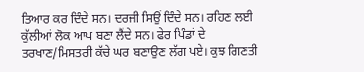ਤਿਆਰ ਕਰ ਦਿੰਦੇ ਸਨ। ਦਰਜੀ ਸਿਉਂ ਦਿੰਦੇ ਸਨ। ਰਹਿਣ ਲਈ ਕੁੱਲੀਆਂ ਲੋਕ ਆਪ ਬਣਾ ਲੈਂਦੇ ਸਨ। ਫੇਰ ਪਿੰਡਾਂ ਦੇ ਤਰਖਾਣ/ਮਿਸਤਰੀ ਕੱਚੇ ਘਰ ਬਣਾਉਣ ਲੱਗ ਪਏ। ਕੁਝ ਗਿਣਤੀ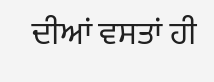ਦੀਆਂ ਵਸਤਾਂ ਹੀ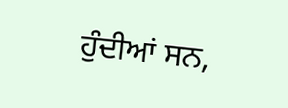ਹੁੰਦੀਆਂ ਸਨ,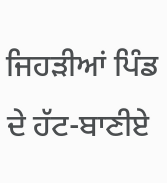ਜਿਹੜੀਆਂ ਪਿੰਡ ਦੇ ਹੱਟ-ਬਾਣੀਏ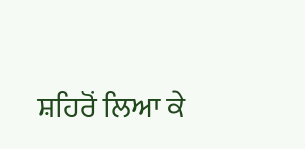ਸ਼ਹਿਰੋਂ ਲਿਆ ਕੇ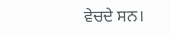ਵੇਚਦੇ ਸਨ।